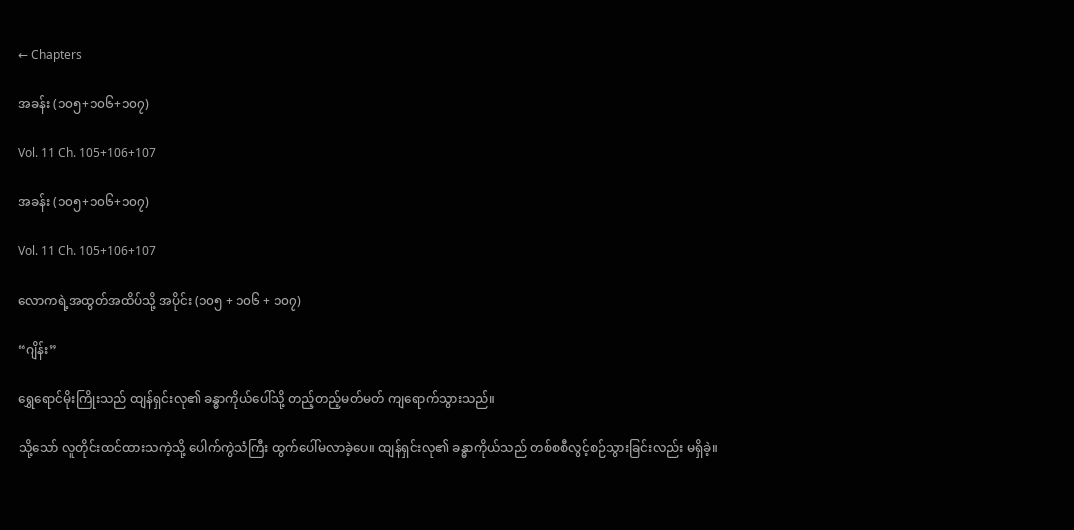← Chapters

အခန်း (၁၀၅+၁၀၆+၁၀၇)

Vol. 11 Ch. 105+106+107

အခန်း (၁၀၅+၁၀၆+၁၀၇)

Vol. 11 Ch. 105+106+107

လောကရဲ့အထွတ်အထိပ်သို့ အပိုင်း (၁၀၅ + ၁၀၆ + ၁၀၇)

“ဂျိန်း”

ရွှေရောင်မိုးကြိုးသည် ထျန်ရှင်းလု၏ ခန္ဓာကိုယ်ပေါ်သို့ တည့်တည့်မတ်မတ် ကျရောက်သွားသည်။

သို့သော် လူတိုင်းထင်ထားသကဲ့သို့ ပေါက်ကွဲသံကြီး ထွက်ပေါ်မလာခဲ့ပေ။ ထျန်ရှင်းလု၏ ခန္ဓာကိုယ်သည် တစ်စစီလွင့်စဉ်သွားခြင်းလည်း မရှိခဲ့။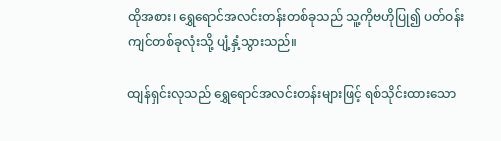ထိုအစား၊ ရွှေရောင်အလင်းတန်းတစ်ခုသည် သူ့ကိုဗဟိုပြု၍ ပတ်ဝန်းကျင်တစ်ခုလုံးသို့ ပျံ့နှံ့သွားသည်။

ထျန်ရှင်းလုသည် ရွှေရောင်အလင်းတန်းများဖြင့် ရစ်သိုင်းထားသော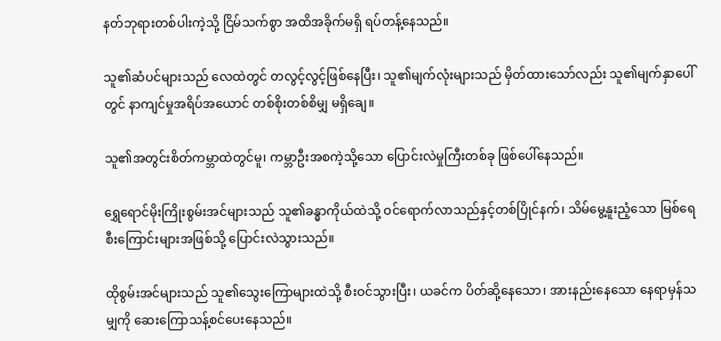နတ်ဘုရားတစ်ပါးကဲ့သို့ ငြိမ်သက်စွာ အထိအခိုက်မရှိ ရပ်တန့်နေသည်။

သူ၏ဆံပင်များသည် လေထဲတွင် တလွင့်လွင့်ဖြစ်နေပြီး၊ သူ၏မျက်လုံးများသည် မှိတ်ထားသော်လည်း သူ၏မျက်နှာပေါ်တွင် နာကျင်မှုအရိပ်အယောင် တစ်စိုးတစ်စိမျှ မရှိချေ။

သူ၏အတွင်းစိတ်ကမ္ဘာထဲတွင်မူ၊ ကမ္ဘာဦးအစကဲ့သို့သော ပြောင်းလဲမှုကြီးတစ်ခု ဖြစ်ပေါ်နေသည်။

ရွှေရောင်မိုးကြိုးစွမ်းအင်များသည် သူ၏ခန္ဓာကိုယ်ထဲသို့ ဝင်ရောက်လာသည်နှင့်တစ်ပြိုင်နက်၊ သိမ်မွေ့နူးညံ့သော မြစ်ရေစီးကြောင်းများအဖြစ်သို့ ပြောင်းလဲသွားသည်။

ထိုစွမ်းအင်များသည် သူ၏သွေးကြောများထဲသို့ စီးဝင်သွားပြီး၊ ယခင်က ပိတ်ဆို့နေသော၊ အားနည်းနေသော နေရာမှန်သမျှကို ဆေးကြောသန့်စင်ပေးနေသည်။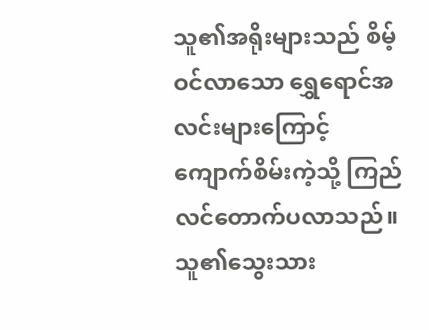သူ၏အရိုးများသည် စိမ့်ဝင်လာသော ရွှေရောင်အလင်းများကြောင့် ကျောက်စိမ်းကဲ့သို့ ကြည်လင်တောက်ပလာသည်။ သူ၏သွေးသား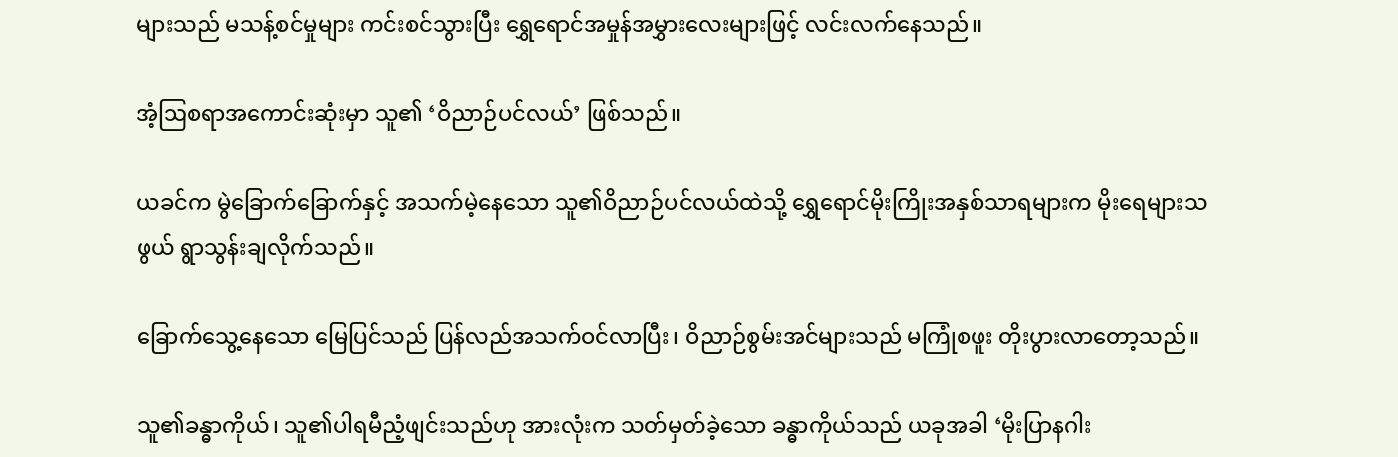များသည် မသန့်စင်မှုများ ကင်းစင်သွားပြီး ရွှေရောင်အမှုန်အမွှားလေးများဖြင့် လင်းလက်နေသည်။

အံ့ဩစရာအကောင်းဆုံးမှာ သူ၏ ‘ဝိညာဉ်ပင်လယ်’ ဖြစ်သည်။

ယခင်က မွဲခြောက်ခြောက်နှင့် အသက်မဲ့နေသော သူ၏ဝိညာဉ်ပင်လယ်ထဲသို့ ရွှေရောင်မိုးကြိုးအနှစ်သာရများက မိုးရေများသဖွယ် ရွာသွန်းချလိုက်သည်။

ခြောက်သွေ့နေသော မြေပြင်သည် ပြန်လည်အသက်ဝင်လာပြီး၊ ဝိညာဉ်စွမ်းအင်များသည် မကြုံစဖူး တိုးပွားလာတော့သည်။

သူ၏ခန္ဓာကိုယ်၊ သူ၏ပါရမီညံ့ဖျင်းသည်ဟု အားလုံးက သတ်မှတ်ခဲ့သော ခန္ဓာကိုယ်သည် ယခုအခါ ‘မိုးပြာနဂါး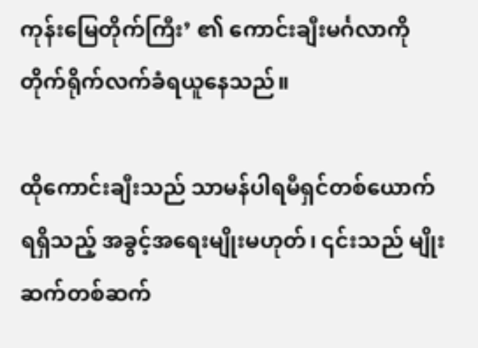ကုန်းမြေတိုက်ကြီး’ ၏ ကောင်းချီးမင်္ဂလာကို တိုက်ရိုက်လက်ခံရယူနေသည်။

ထိုကောင်းချီးသည် သာမန်ပါရမီရှင်တစ်ယောက်ရရှိသည့် အခွင့်အရေးမျိုးမဟုတ်၊ ၎င်းသည် မျိုးဆက်တစ်ဆက်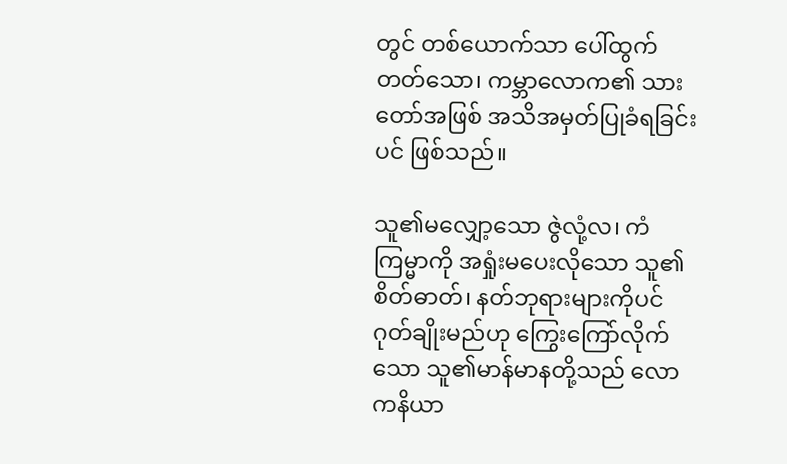တွင် တစ်ယောက်သာ ပေါ်ထွက်တတ်သော၊ ကမ္ဘာလောက၏ သားတော်အဖြစ် အသိအမှတ်ပြုခံရခြင်းပင် ဖြစ်သည်။

သူ၏မလျှော့သော ဇွဲလုံ့လ၊ ကံကြမ္မာကို အရှုံးမပေးလိုသော သူ၏စိတ်ဓာတ်၊ နတ်ဘုရားများကိုပင် ဂုတ်ချိုးမည်ဟု ကြွေးကြော်လိုက်သော သူ၏မာန်မာနတို့သည် လောကနိယာ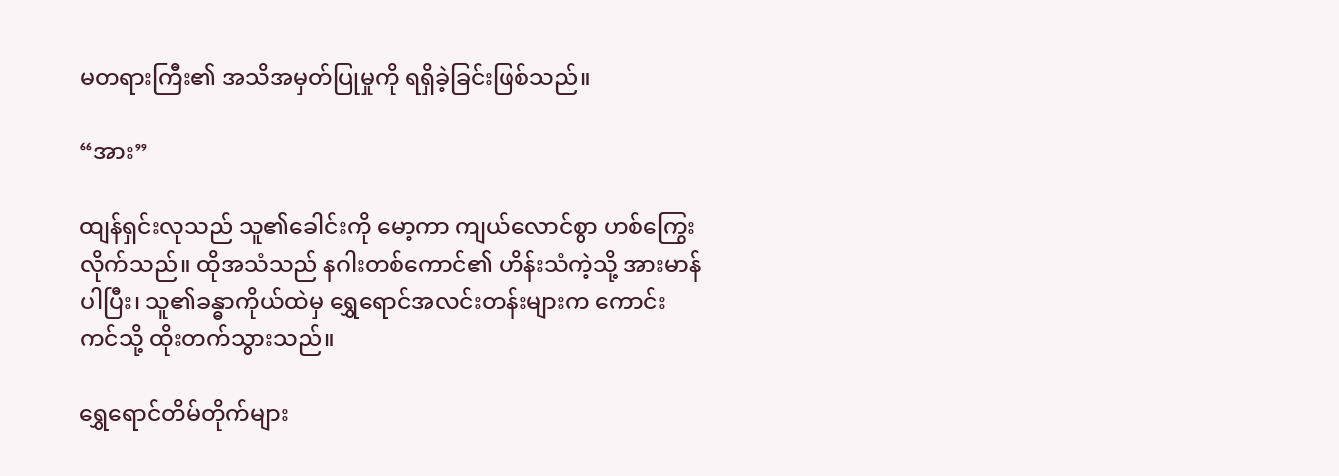မတရားကြီး၏ အသိအမှတ်ပြုမှုကို ရရှိခဲ့ခြင်းဖြစ်သည်။

“အား”

ထျန်ရှင်းလုသည် သူ၏ခေါင်းကို မော့ကာ ကျယ်လောင်စွာ ဟစ်ကြွေးလိုက်သည်။ ထိုအသံသည် နဂါးတစ်ကောင်၏ ဟိန်းသံကဲ့သို့ အားမာန်ပါပြီး၊ သူ၏ခန္ဓာကိုယ်ထဲမှ ရွှေရောင်အလင်းတန်းများက ကောင်းကင်သို့ ထိုးတက်သွားသည်။

ရွှေရောင်တိမ်တိုက်များ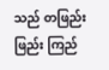သည် တဖြည်းဖြည်း ကြည်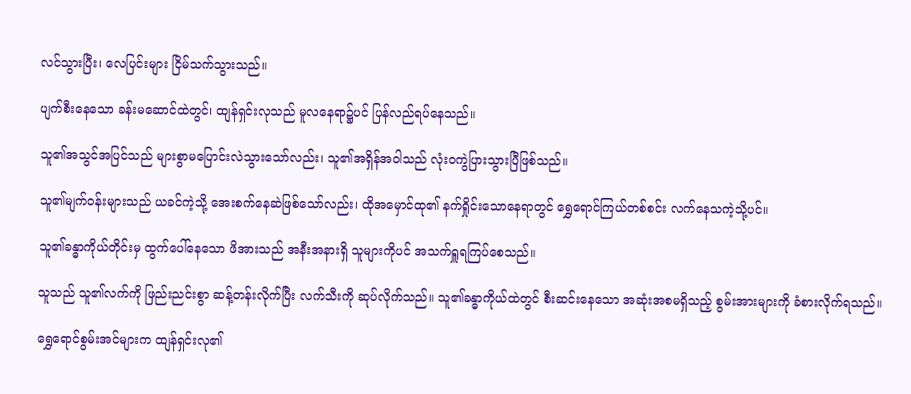လင်သွားပြီး၊ လေပြင်းများ ငြိမ်သက်သွားသည်။

ပျက်စီးနေသော ခန်းမဆောင်ထဲတွင်၊ ထျန်ရှင်းလုသည် မူလနေရာ၌ပင် ပြန်လည်ရပ်နေသည်။

သူ၏အသွင်အပြင်သည် များစွာမပြောင်းလဲသွားသော်လည်း၊ သူ၏အရှိန်အဝါသည် လုံးဝကွဲပြားသွားပြီဖြစ်သည်။

သူ၏မျက်ဝန်းများသည် ယခင်ကဲ့သို့ အေးစက်နေဆဲဖြစ်သော်လည်း၊ ထိုအမှောင်ထု၏ နက်ရှိုင်းသောနေရာတွင် ရွှေရောင်ကြယ်တစ်စင်း လက်နေသကဲ့သို့ပင်။

သူ၏ခန္ဓာကိုယ်တိုင်းမှ ထွက်ပေါ်နေသော ဖိအားသည် အနီးအနားရှိ သူများကိုပင် အသက်ရှူရကြပ်စေသည်။

သူသည် သူ၏လက်ကို ဖြည်းညင်းစွာ ဆန့်တန်းလိုက်ပြီး လက်သီးကို ဆုပ်လိုက်သည်။ သူ၏ခန္ဓာကိုယ်ထဲတွင် စီးဆင်းနေသော အဆုံးအစမရှိသည့် စွမ်းအားများကို ခံစားလိုက်ရသည်။

ရွှေရောင်စွမ်းအင်များက ထျန်ရှင်းလု၏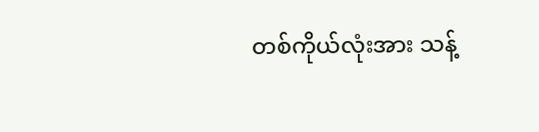တစ်ကိုယ်လုံးအား သန့်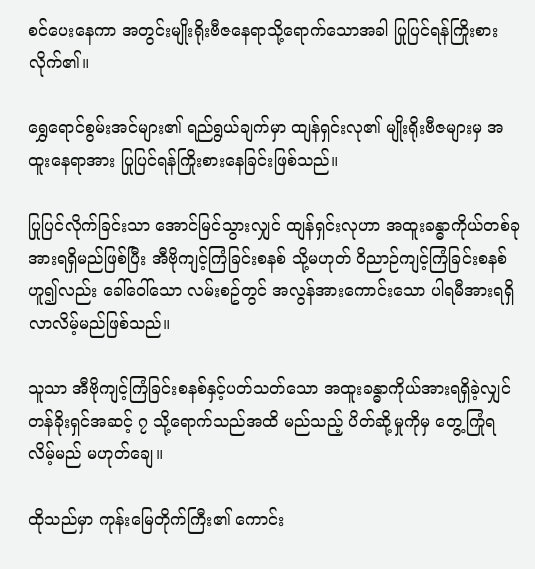စင်ပေးနေကာ အတွင်းမျိုးရိုးဗီဇနေရာသို့ရောက်သောအခါ ပြုပြင်ရန်ကြိုးစားလိုက်၏။

ရွှေရောင်စွမ်းအင်များ၏ ရည်ရွယ်ချက်မှာ ထျန်ရှင်းလု၏ မျိုးရိုးဗီဇများမှ အထူးနေရာအား ပြုပြင်ရန်ကြိုးစားနေခြင်းဖြစ်သည်။

ပြုပြင်လိုက်ခြင်းသာ အောင်မြင်သွားလျှင် ထျန်ရှင်းလုဟာ အထူးခန္ဓာကိုယ်တစ်ခုအားရရှိမည်ဖြစ်ပြီး အီဗိုကျင့်ကြံခြင်းစနစ် သို့မဟုတ် ဝိညာဉ်ကျင့်ကြံခြင်းစနစ်ဟူ၍လည်း ခေါ်ဝေါ်သော လမ်းစဥ်တွင် အလွန်အားကောင်းသော ပါရမီအားရရှိလာလိမ့်မည်ဖြစ်သည်။

သူသာ အီဗိုကျင့်ကြံခြင်းစနစ်နှင့်ပတ်သတ်သော အထူးခန္ဓာကိုယ်အားရရှိခဲ့လျှင် တန်ခိုးရှင်အဆင့် ၇ သို့ရောက်သည်အထိ မည်သည့် ပိတ်ဆို့မှုကိုမှ တွေ့ကြုံရလိမ့်မည် မဟုတ်ချေ။

ထိုသည်မှာ ကုန်းမြေတိုက်ကြီး၏ ကောင်း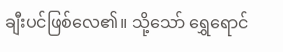ချီးပင်ဖြစ်လေ၏။ သို့သော် ရွှေရောင်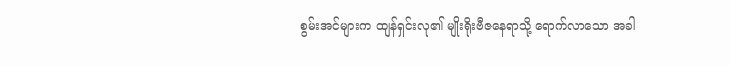စွမ်းအင်များက ထျန်ရှင်းလု၏ မျိုးရိုးဗီဇနေရာသို့ ရောက်လာသော အခါ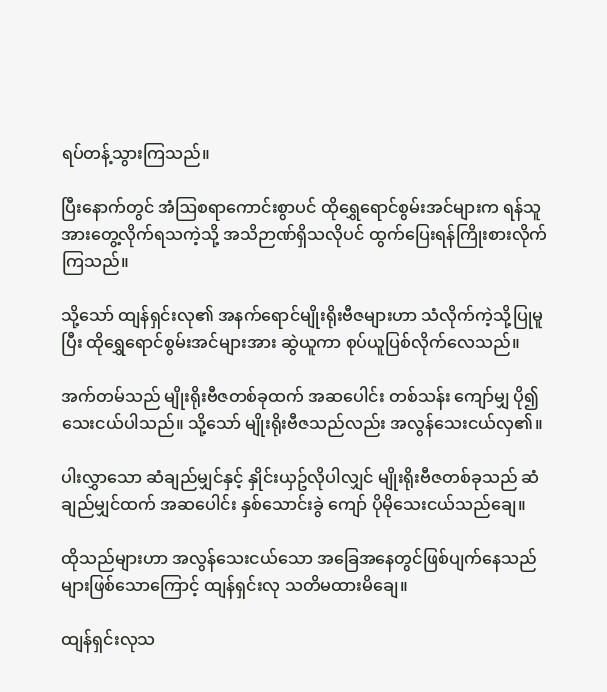ရပ်တန့်သွားကြသည်။

ပြီးနောက်တွင် အံဩစရာကောင်းစွာပင် ထိုရွှေရောင်စွမ်းအင်များက ရန်သူအားတွေ့လိုက်ရသကဲ့သို့ အသိဉာဏ်ရှိသလိုပင် ထွက်ပြေးရန်ကြိုးစားလိုက်ကြသည်။

သို့သော် ထျန်ရှင်းလု၏ အနက်ရောင်မျိုးရိုးဗီဇများဟာ သံလိုက်ကဲ့သို့ပြုမူပြီး ထိုရွှေရောင်စွမ်းအင်များအား ဆွဲယူကာ စုပ်ယူပြစ်လိုက်လေသည်။

အက်တမ်သည် မျိုးရိုးဗီဇတစ်ခုထက် အဆပေါင်း တစ်သန်း ကျော်မျှ ပို၍သေးငယ်ပါသည်။ သို့သော် မျိုးရိုးဗီဇသည်လည်း အလွန်သေးငယ်လှ၏။

ပါးလွှာသော ဆံချည်မျှင်နှင့် နှိုင်းယှဥ်လိုပါလျှင် မျိုးရိုးဗီဇတစ်ခုသည် ဆံချည်မျှင်ထက် အဆပေါင်း နှစ်သောင်းခွဲ ကျော် ပိုမိုသေးငယ်သည်ချေ။

ထိုသည်များဟာ အလွန်သေးငယ်သော အခြေအနေတွင်ဖြစ်ပျက်နေသည်များဖြစ်သောကြောင့် ထျန်ရှင်းလု သတိမထားမိချေ။

ထျန်ရှင်းလုသ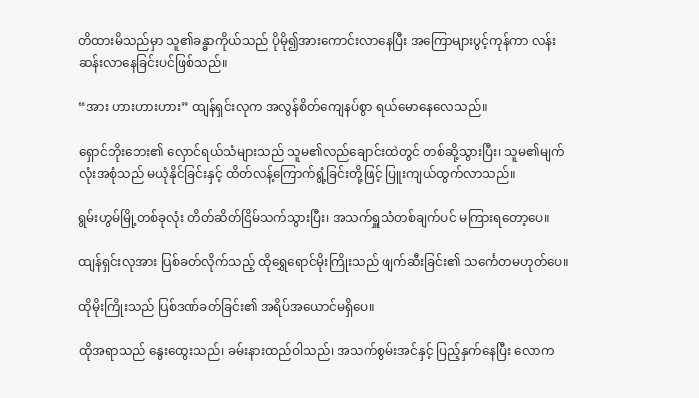တိထားမိသည်မှာ သူ၏ခန္ဓာကိုယ်သည် ပိုမို၍အားကောင်းလာနေပြီး အကြောများပွင့်ကုန်ကာ လန်းဆန်းလာနေခြင်းပင်ဖြစ်သည်။

“အား ဟားဟားဟား” ထျန်ရှင်းလုက အလွန်စိတ်ကျေနပ်စွာ ရယ်မောနေလေသည်။

ရှောင်ဘိုးဘေး၏ လှောင်ရယ်သံများသည် သူမ၏လည်ချောင်းထဲတွင် တစ်ဆို့သွားပြီး၊ သူမ၏မျက်လုံးအစုံသည် မယုံနိုင်ခြင်းနှင့် ထိတ်လန့်ကြောက်ရွံ့ခြင်းတို့ဖြင့် ပြူးကျယ်ထွက်လာသည်။

ရွမ်းဟွမ်မြို့တစ်ခုလုံး တိတ်ဆိတ်ငြိမ်သက်သွားပြီး၊ အသက်ရှူသံတစ်ချက်ပင် မကြားရတော့ပေ။

ထျန်ရှင်းလုအား ပြစ်ခတ်လိုက်သည့် ထိုရွှေရောင်မိုးကြိုးသည် ဖျက်ဆီးခြင်း၏ သင်္ကေတမဟုတ်ပေ။

ထိုမိုးကြိုးသည် ပြစ်ဒဏ်ခတ်ခြင်း၏ အရိပ်အယောင်မရှိပေ။

ထိုအရာသည် နွေးထွေးသည်၊ ခမ်းနားထည်ဝါသည်၊ အသက်စွမ်းအင်နှင့် ပြည့်နှက်နေပြီး လောက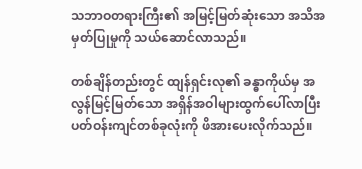သဘာဝတရားကြီး၏ အမြင့်မြတ်ဆုံးသော အသိအမှတ်ပြုမှုကို သယ်ဆောင်လာသည်။

တစ်ချိန်တည်းတွင် ထျန်ရှင်းလု၏ ခန္ဓာကိုယ်မှ အလွန်မြင့်မြတ်သော အရှိန်အဝါများထွက်ပေါ်လာပြီး ပတ်ဝန်းကျင်တစ်ခုလုံးကို ဖိအားပေးလိုက်သည်။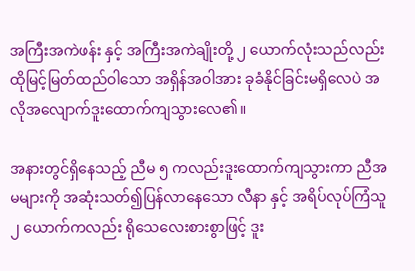အကြီးအကဲဖန်း နှင့် အကြီးအကဲချိုးတို့ ၂ ယောက်လုံးသည်လည်း ထိုမြင့်မြတ်ထည်ဝါသော အရှိန်အဝါအား ခုခံနိုင်ခြင်းမရှိလေပဲ အလိုအလျောက်ဒူးထောက်ကျသွားလေ၏။

အနားတွင်ရှိနေသည့် ညီမ ၅ ကလည်းဒူးထောက်ကျသွားကာ ညီအမများကို အဆုံးသတ်၍ပြန်လာနေသော လီနာ နှင့် အရိပ်လုပ်ကြံသူ ၂ ယောက်ကလည်း ရိုသေလေးစားစွာဖြင့် ဒူး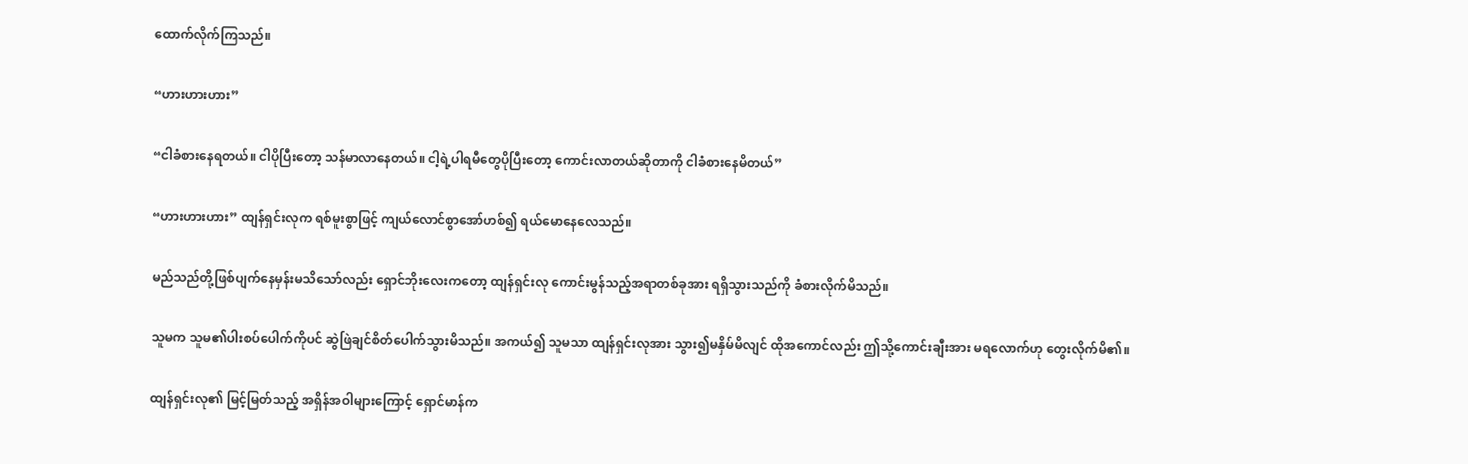ထောက်လိုက်ကြသည်။

“ဟားဟားဟား”

“ငါခံစားနေရတယ်။ ငါပိုပြီးတော့ သန်မာလာနေတယ်။ ငါ့ရဲ့ပါရမီတွေပိုပြီးတော့ ကောင်းလာတယ်ဆိုတာကို ငါခံစားနေမိတယ်”

“ဟားဟားဟား” ထျန်ရှင်းလုက ရစ်မူးစွာဖြင့် ကျယ်လောင်စွာအော်ဟစ်၍ ရယ်မောနေလေသည်။

မည်သည်တို့ဖြစ်ပျက်နေမှန်းမသိသော်လည်း ရှောင်ဘိုးလေးကတော့ ထျန်ရှင်းလု ကောင်းမွန်သည့်အရာတစ်ခုအား ရရှိသွားသည်ကို ခံစားလိုက်မိသည်။

သူမက သူမ၏ပါးစပ်ပေါက်ကိုပင် ဆွဲဖြဲချင်စိတ်ပေါက်သွားမိသည်။ အကယ်၍ သူမသာ ထျန်ရှင်းလုအား သွား၍မနှိမ်မိလျင် ထိုအကောင်လည်း ဤသို့ကောင်းချီးအား မရလောက်ဟု တွေးလိုက်မိ၏။

ထျန်ရှင်းလု၏ မြင့်မြတ်သည့် အရှိန်အဝါများကြောင့် ရှောင်မာန်က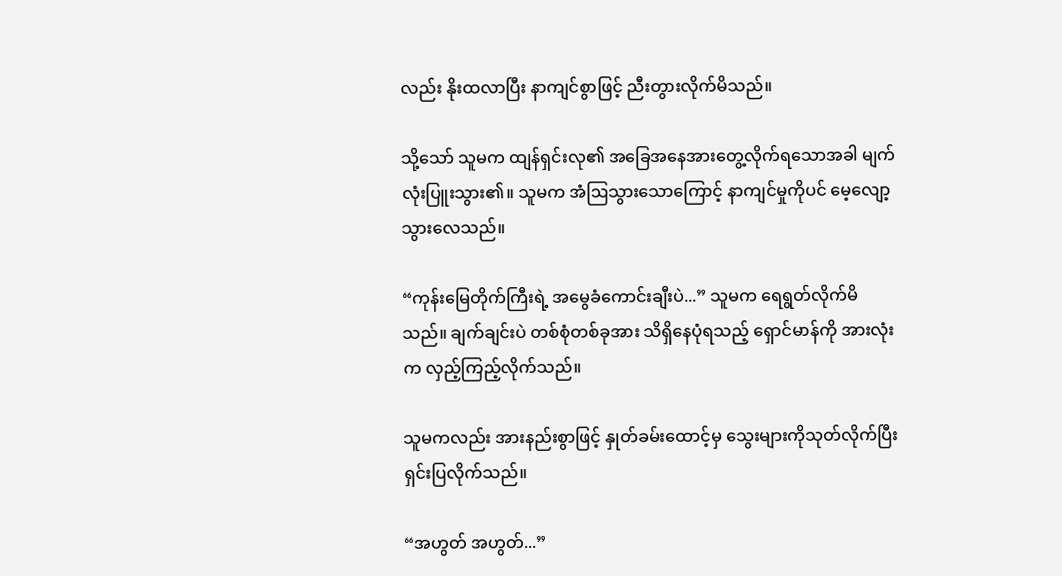လည်း နိုးထလာပြီး နာကျင်စွာဖြင့် ညီးတွားလိုက်မိသည်။

သို့သော် သူမက ထျန်ရှင်းလု၏ အခြေအနေအားတွေ့လိုက်ရသောအခါ မျက်လုံးပြူးသွား၏။ သူမက အံဩသွားသောကြောင့် နာကျင်မှုကိုပင် မေ့လျော့သွားလေသည်။

“ကုန်းမြေတိုက်ကြီးရဲ့ အမွေခံကောင်းချီးပဲ...” သူမက ရေရွတ်လိုက်မိသည်။ ချက်ချင်းပဲ တစ်စုံတစ်ခုအား သိရှိနေပုံရသည့် ရှောင်မာန်ကို အားလုံးက လှည့်ကြည့်လိုက်သည်။

သူမကလည်း အားနည်းစွာဖြင့် နှုတ်ခမ်းထောင့်မှ သွေးများကိုသုတ်လိုက်ပြီး ရှင်းပြလိုက်သည်။

“အဟွတ် အဟွတ်...”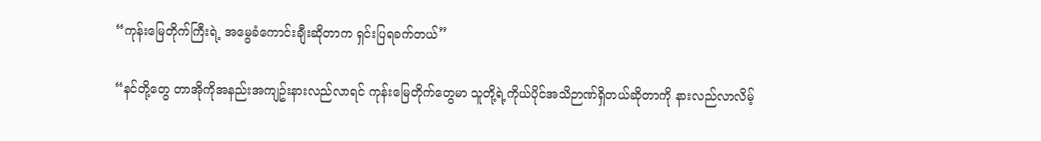“ကုန်းမြေတိုက်ကြီးရဲ့ အမွေခံကောင်းချီးဆိုတာက ရှင်းပြရခက်တယ်”

“နင်တို့တွေ တာအိုကိုအနည်းအကျဥ်းနားလည်လာရင် ကုန်းမြေတိုက်တွေမာ သူတို့ရဲ့ကိုယ်ပိုင်အသိဉာဏ်ရှိတယ်ဆိုတာကို နားလည်လာလိမ့်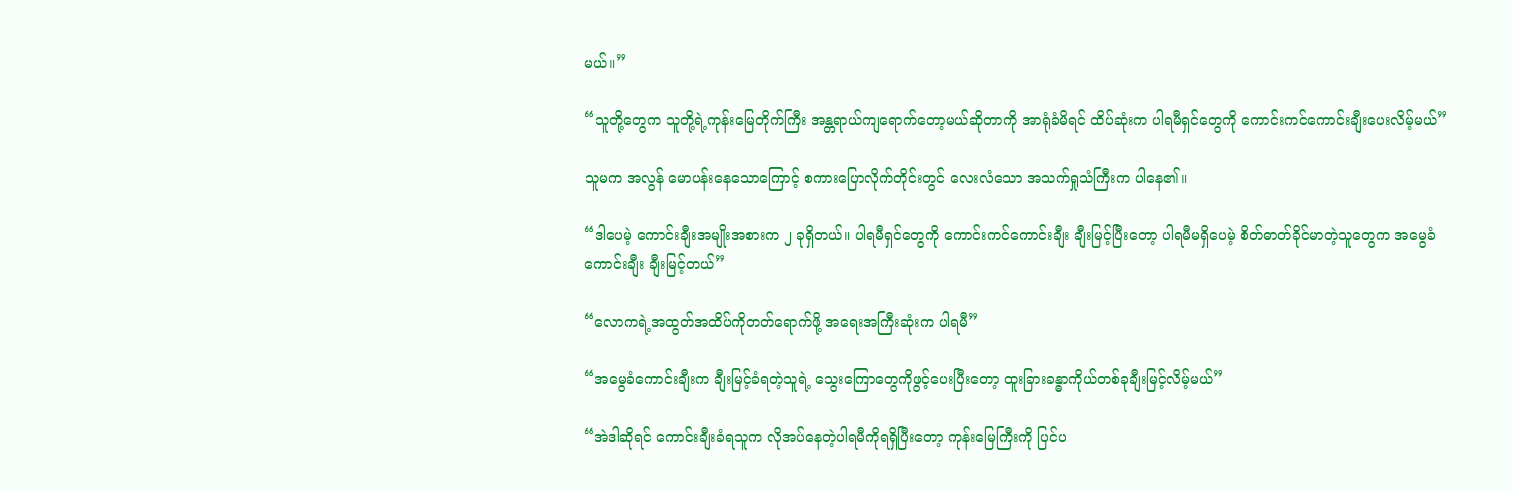မယ်။”

“သူတို့တွေက သူတို့ရဲ့ကုန်းမြေတိုက်ကြီး အန္တရာယ်ကျရောက်တော့မယ်ဆိုတာကို အာရုံခံမိရင် ထိပ်ဆုံးက ပါရမီရှင်တွေကို ကောင်းကင်ကောင်းချီးပေးလိမ့်မယ်”

သူမက အလွန် မောပန်းနေသောကြောင့် စကားပြောလိုက်တိုင်းတွင် လေးလံသော အသက်ရှုသံကြီးက ပါနေ၏။

“ဒါပေမဲ့ ကောင်းချီးအမျိုးအစားက ၂ ခုရှိတယ်။ ပါရမီရှင်တွေကို ကောင်းကင်ကောင်းချီး ချီးမြင့်ပြီးတော့ ပါရမီမရှိပေမဲ့ စိတ်ဓာတ်ခိုင်မာတဲ့သူတွေက အမွေခံကောင်းချီး ချီးမြင့်တယ်”

“လောကရဲ့အထွတ်အထိပ်ကိုတတ်ရောက်ဖို့ အရေးအကြီးဆုံးက ပါရမီ”

“အမွေခံကောင်းချီးက ချီးမြင့်ခံရတဲ့သူရဲ့ သွေးကြောတွေကိုဖွင့်ပေးပြီးတော့ ထူးခြားခန္ဓာကိုယ်တစ်ခုချီးမြင့်လိမ့်မယ်”

“အဲဒါဆိုရင် ကောင်းချီးခံရသူက လိုအပ်နေတဲ့ပါရမီကိုရရှိပြီးတော့ ကုန်းမြေကြီးကို ပြင်ပ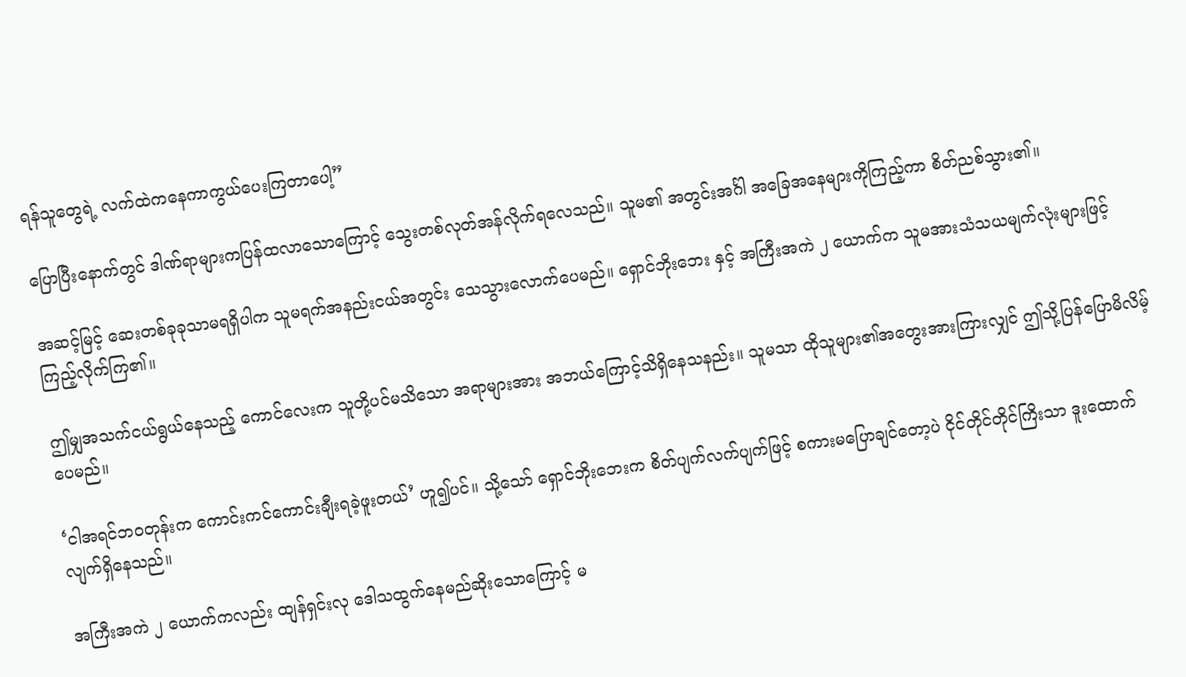ရန်သူတွေရဲ့ လက်ထဲကနေကာကွယ်ပေးကြတာပေါ့”

ပြောပြီးနောက်တွင် ဒါဏ်ရာများကပြန်ထလာသောကြောင့် သွေးတစ်လုတ်အန်လိုက်ရလေသည်။ သူမ၏ အတွင်းအင်္ဂါ အခြေအနေများကိုကြည့်ကာ စိတ်ညစ်သွား၏။

အဆင့်မြင့် ဆေးတစ်ခုခုသာမရရှိပါက သူမရက်အနည်းငယ်အတွင်း သေသွားလောက်ပေမည်။ ရှောင်ဘိုးဘေး နှင့် အကြီးအကဲ ၂ ယောက်က သူမအားသံသယမျက်လုံးများဖြင့် ကြည့်လိုက်ကြ၏။

ဤမျှအသက်ငယ်ရွယ်နေသည့် ကောင်လေးက သူတို့ပင်မသိသော အရာများအား အဘယ်ကြောင့်သိရှိနေသနည်း။ သူမသာ ထိုသူများ၏အတွေးအားကြားလျှင် ဤသို့ပြန်ပြောမိလိမ့်ပေမည်။

‘ငါအရင်ဘဝတုန်းက ကောင်းကင်ကောင်းချီးရခဲ့ဖူးတယ်’ ဟူ၍ပင်။ သို့သော် ရှောင်ဘိုးဘေးက စိတ်ပျက်လက်ပျက်ဖြင့် စကားမပြောချင်တော့ပဲ ငိုင်တိုင်တိုင်ကြိးသာ ဒူးထောက်လျက်ရှိနေသည်။

အကြီးအကဲ ၂ ယောက်ကလည်း ထျန်ရှင်းလု ဒေါသထွက်နေမည်ဆိုးသောကြောင့် မ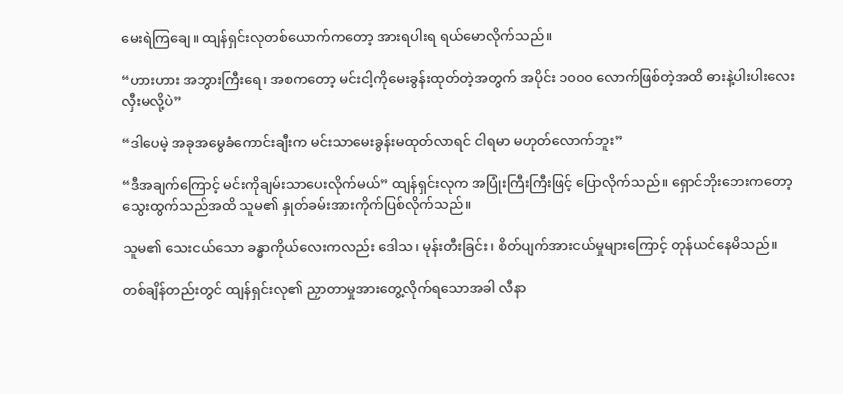မေးရဲကြချေ။ ထျန်ရှင်းလုတစ်ယောက်ကတော့ အားရပါးရ ရယ်မောလိုက်သည်။

“ဟားဟား အဘွားကြီးရေ၊ အစကတော့ မင်းငါ့ကိုမေးခွန်းထုတ်တဲ့အတွက် အပိုင်း ၁၀၀၀ လောက်ဖြစ်တဲ့အထိ ဓားနဲ့ပါးပါးလေး လှီးမလို့ပဲ”

“ဒါပေမဲ့ အခုအမွေခံကောင်းချီးက မင်းသာမေးခွန်းမထုတ်လာရင် ငါရမာ မဟုတ်လောက်ဘူး”

“ဒီအချက်ကြောင့် မင်းကိုချမ်းသာပေးလိုက်မယ်” ထျန်ရှင်းလုက အပြုံးကြီးကြီးဖြင့် ပြောလိုက်သည်။ ရှောင်ဘိုးဘေးကတော့ သွေးထွက်သည်အထိ သူမ၏ နှုတ်ခမ်းအားကိုက်ပြစ်လိုက်သည်။

သူမ၏ သေးငယ်သော ခန္ဓာကိုယ်လေးကလည်း ဒေါသ၊ မုန်းတီးခြင်း၊ စိတ်ပျက်အားငယ်မှုများကြောင့် တုန်ယင်နေမိသည်။

တစ်ချိန်တည်းတွင် ထျန်ရှင်းလု၏ ညှာတာမှုအားတွေ့လိုက်ရသောအခါ လီနာ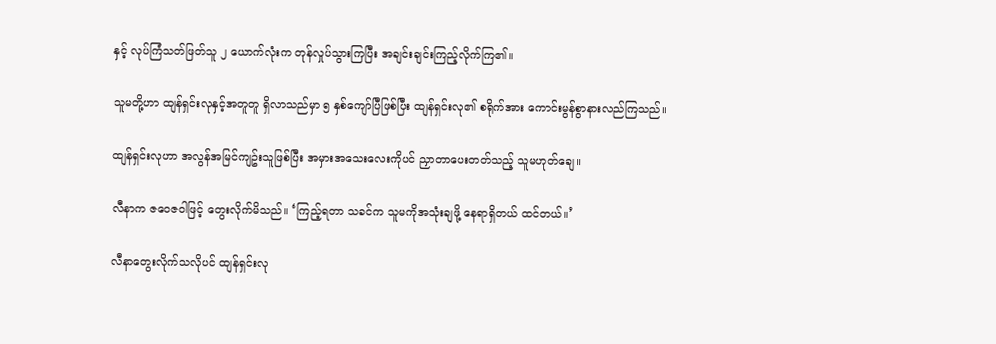နှင့် လုပ်ကြံသတ်ဖြတ်သူ ၂ ယောက်လုံးက တုန်လှုပ်သွားကြပြီး အချင်းချင်းကြည့်လိုက်ကြ၏။

သူမတို့ဟာ ထျန်ရှင်းလုနှင့်အတူတူ ရှိလာသည်မှာ ၅ နှစ်ကျော်ပြီဖြစ်ပြီး ထျန်ရှင်းလု၏ စရိုက်အား ကောင်းမွန်စွာနားလည်ကြသည်။

ထျန်ရှင်းလုဟာ အလွန်အမြင်ကျဥ်းသူဖြစ်ပြီး အမှားအသေးလေးကိုပင် ညှာတာပေးတတ်သည့် သူမဟုတ်ချေ။

လီနာက ဇဝေဇဝါဖြင့် တွေးလိုက်မိသည်။ ‘ကြည့်ရတာ သခင်က သူမကိုအသုံးချဖို့ နေရာရှိတယ် ထင်တယ်။’

လီနာတွေးလိုက်သလိုပင် ထျန်ရှင်းလု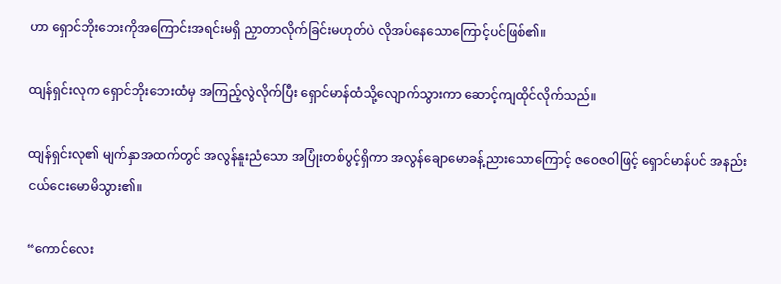ဟာ ရှောင်ဘိုးဘေးကိုအကြောင်းအရင်းမရှိ ညှာတာလိုက်ခြင်းမဟုတ်ပဲ လိုအပ်နေသောကြောင့်ပင်ဖြစ်၏။

ထျန်ရှင်းလုက ရှောင်ဘိုးဘေးထံမှ အကြည့်လွဲလိုက်ပြီး ရှောင်မာန်ထံသို့လျောက်သွားကာ ဆောင့်ကျထိုင်လိုက်သည်။

ထျန်ရှင်းလု၏ မျက်နှာအထက်တွင် အလွန်နူးညံသော အပြုံးတစ်ပွင့်ရှိကာ အလွန်ချောမောခန့်ညားသောကြောင့် ဇဝေဇဝါဖြင့် ရှောင်မာန်ပင် အနည်းငယ်ငေးမောမိသွား၏။

“ကောင်လေး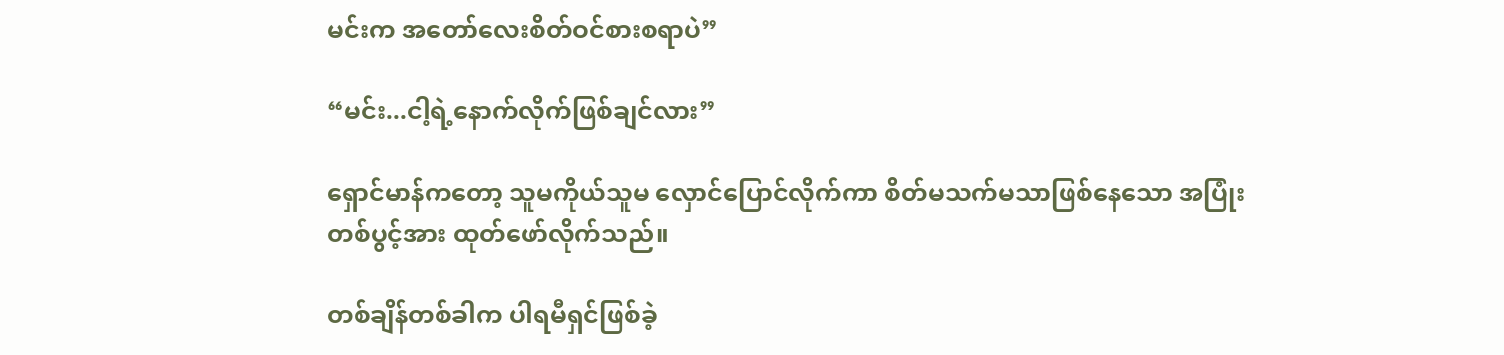မင်းက အတော်လေးစိတ်ဝင်စားစရာပဲ”

“မင်း...ငါ့ရဲ့နောက်လိုက်ဖြစ်ချင်လား”

ရှောင်မာန်ကတော့ သူမကိုယ်သူမ လှောင်ပြောင်လိုက်ကာ စိတ်မသက်မသာဖြစ်နေသော အပြုံးတစ်ပွင့်အား ထုတ်ဖော်လိုက်သည်။

တစ်ချိန်တစ်ခါက ပါရမီရှင်ဖြစ်ခဲ့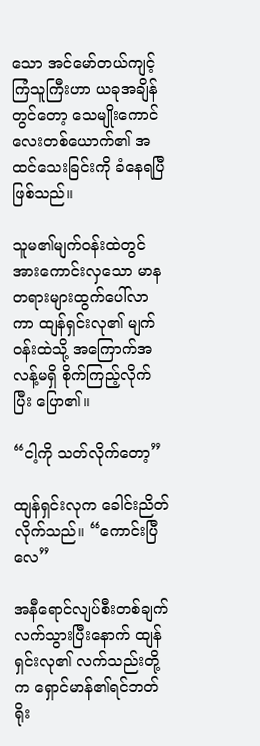သော အင်မော်တယ်ကျင့်ကြံသူကြီးဟာ ယခုအချိန်တွင်တော့ သေမျိုးကောင်လေးတစ်ယောက်၏ အထင်သေးခြင်းကို ခံနေရပြီဖြစ်သည်။

သူမ၏မျက်ဝန်းထဲတွင် အားကောင်းလှသော မာနတရားများထွက်ပေါ်လာကာ ထျန်ရှင်းလု၏ မျက်ဝန်းထဲသို့ အကြောက်အလန့်မရှိ စိုက်ကြည့်လိုက်ပြီး ပြော၏။

“ငါ့ကို သတ်လိုက်တော့”

ထျန်ရှင်းလုက ခေါင်းညိတ်လိုက်သည်။ “ကောင်းပြီလေ”

အနီရောင်လျပ်စီးတစ်ချက်လက်သွားပြီးနောက် ထျန်ရှင်းလု၏ လက်သည်းတို့က ရှောင်မာန်၏ရင်ဘတ်ရိုး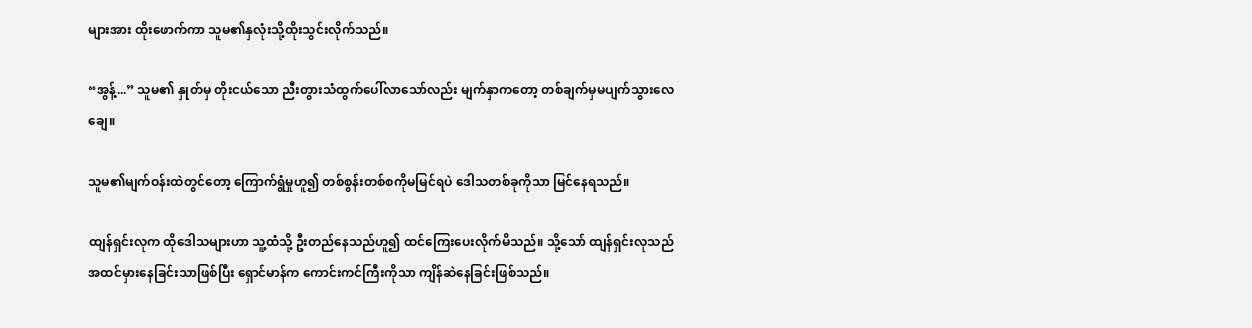များအား ထိုးဖောက်ကာ သူမ၏နှလုံးသို့ထိုးသွင်းလိုက်သည်။

“အွန့်...” သူမ၏ နှုတ်မှ တိုးငယ်သော ညီးတွားသံထွက်ပေါ်လာသော်လည်း မျက်နှာကတော့ တစ်ချက်မှမပျက်သွားလေချေ။

သူမ၏မျက်ဝန်းထဲတွင်တော့ ကြောက်ရွံမှုဟူ၍ တစ်စွန်းတစ်စကိုမမြင်ရပဲ ဒေါသတစ်ခုကိုသာ မြင်နေရသည်။

ထျန်ရှင်းလုက ထိုဒေါသများဟာ သူ့ထံသို့ ဦးတည်နေသည်ဟူ၍ ထင်ကြေးပေးလိုက်မိသည်။ သို့သော် ထျန်ရှင်းလုသည် အထင်မှားနေခြင်းသာဖြစ်ပြီး ရှောင်မာန်က ကောင်းကင်ကြီးကိုသာ ကျိန်ဆဲနေခြင်းဖြစ်သည်။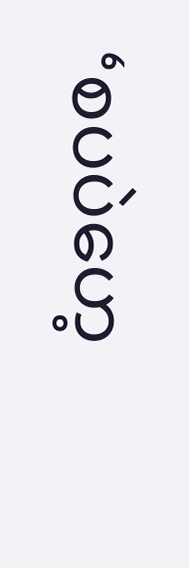‘စပပဲဟေ့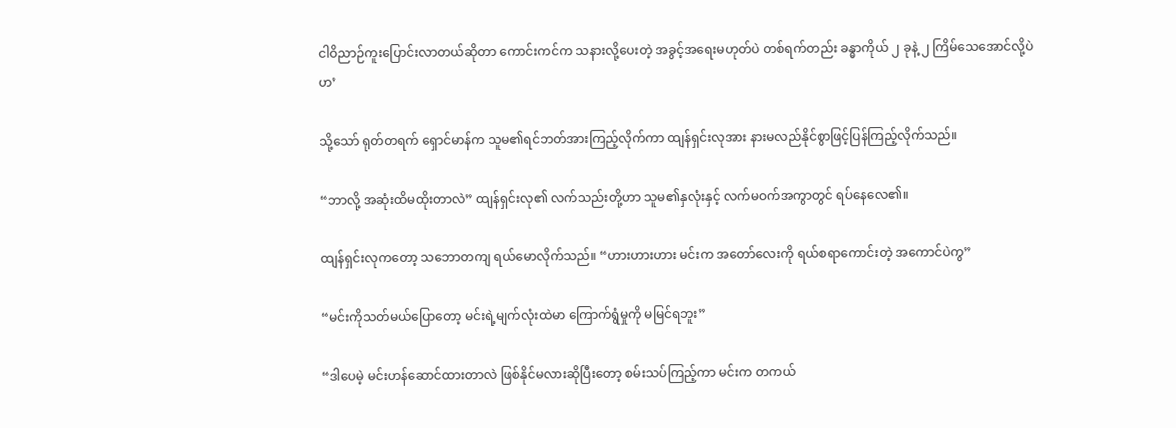ငါဝိညာဉ်ကူးပြောင်းလာတယ်ဆိုတာ ကောင်းကင်က သနားလို့ပေးတဲ့ အခွင့်အရေးမဟုတ်ပဲ တစ်ရက်တည်း ခန္ဓာကိုယ် ၂ ခုနဲ့ ၂ ကြိမ်သေအောင်လို့ပဲဟ’

သို့သော် ရုတ်တရက် ရှောင်မာန်က သူမ၏ရင်ဘတ်အားကြည့်လိုက်ကာ ထျန်ရှင်းလုအား နားမလည်နိုင်စွာဖြင့်ပြန်ကြည့်လိုက်သည်။

“ဘာလို့ အဆုံးထိမထိုးတာလဲ” ထျန်ရှင်းလု၏ လက်သည်းတို့ဟာ သူမ၏နှလုံးနှင့် လက်မဝက်အကွာတွင် ရပ်နေလေ၏။

ထျန်ရှင်းလုကတော့ သဘောတကျ ရယ်မောလိုက်သည်။ “ဟားဟားဟား မင်းက အတော်လေးကို ရယ်စရာကောင်းတဲ့ အကောင်ပဲကွ”

“မင်းကိုသတ်မယ်ပြောတော့ မင်းရဲ့မျက်လုံးထဲမာ ကြောက်ရွံမှုကို မမြင်ရဘူး”

“ဒါပေမဲ့ မင်းဟန်ဆောင်ထားတာလဲ ဖြစ်နိုင်မလားဆိုပြီးတော့ စမ်းသပ်ကြည့်ကာ မင်းက တကယ်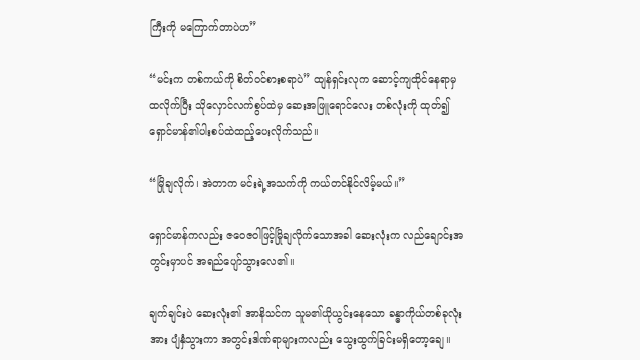ကြီးကို မကြောက်တာပဲဟ”

“မင်းက တစ်ကယ်ကို စိတ်ဝင်စားစရာပဲ” ထျန်ရှင်းလုက ဆောင့်ကျထိုင်နေရာမှ ထလိုက်ပြီး သိုလှောင်လက်စွပ်ထဲမှ ဆေးအဖြူရောင်လေး တစ်လုံးကို ထုတ်၍ ရှောင်မာန်၏ပါးစပ်ထဲထည့်ပေးလိုက်သည်။

“မြိုချလိုက်၊ အဲတာက မင်းရဲ့အသက်ကို ကယ်တင်နိုင်လိမ့်မယ်။”

ရှောင်မာန်ကလည်း ဇဝေဇဝါဖြင့်မြိုချလိုက်သောအခါ ဆေးလုံးက လည်ချောင်းအတွင်းမှာပင် အရည်ပျော်သွားလေ၏။

ချက်ချင်းပဲ ဆေးလုံး၏ အာနိသင်က သူမ၏ယိုယွင်းနေသော ခန္ဓာကိုယ်တစ်ခုလုံးအား ပျံနှံသွားကာ အတွင်းဒါဏ်ရာများကလည်း သွေးထွက်ခြင်းမရှိတော့ချေ။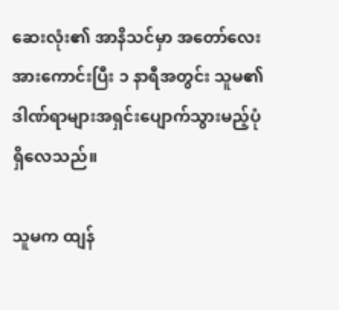ဆေးလုံး၏ အာနိသင်မှာ အတော်လေး အားကောင်းပြီး ၁ နာရီအတွင်း သူမ၏ ဒါဏ်ရာများအရှင်းပျောက်သွားမည့်ပုံရှိလေသည်။

သူမက ထျန်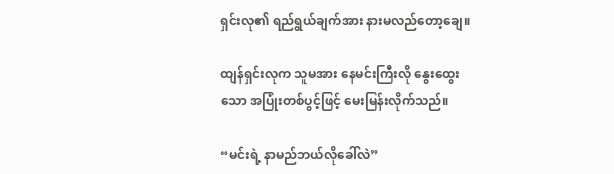ရှင်းလု၏ ရည်ရွယ်ချက်အား နားမလည်တော့ချေ။

ထျန်ရှင်းလုက သူမအား နေမင်းကြီးလို နွေးထွေးသော အပြုံးတစ်ပွင့်ဖြင့် မေးမြန်းလိုက်သည်။

“မင်းရဲ့ နာမည်ဘယ်လိုခေါ်လဲ”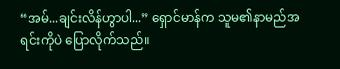“အမ်...ချင်းလိန်ဟွာပါ...” ရှောင်မာန်က သူမ၏နာမည်အရင်းကိုပဲ ပြောလိုက်သည်။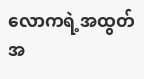လောကရဲ့အထွတ်အ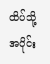ထိပ်သို့ အပိုင်း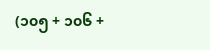(၁၀၅ + ၁၀၆ +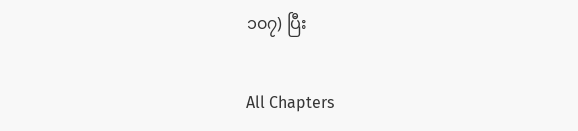၁၀၇) ပြီး

All Chapters